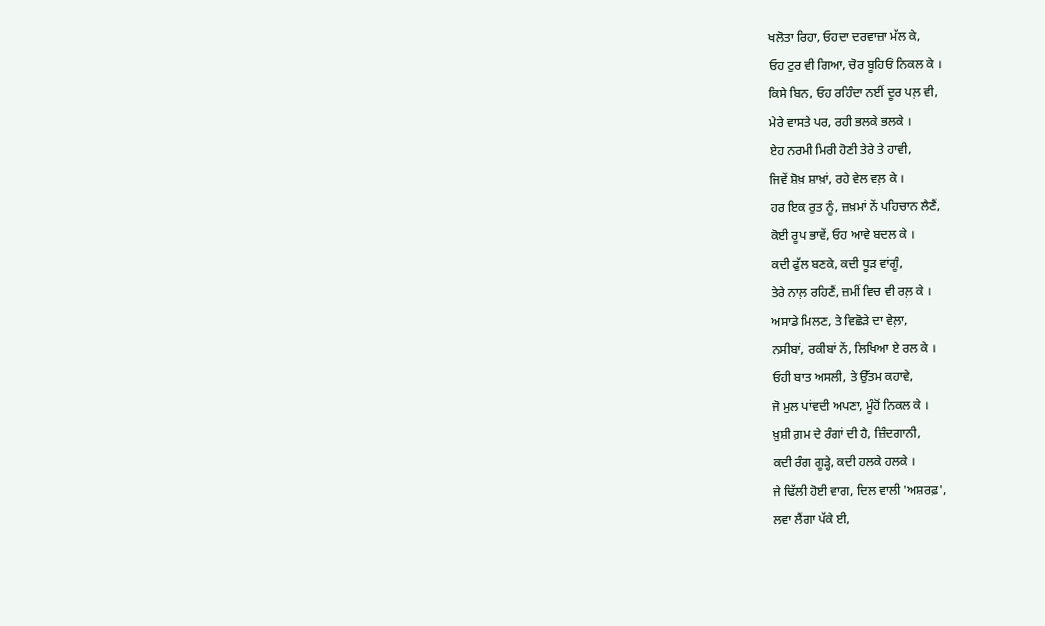ਖਲੋਤਾ ਰਿਹਾ, ਓਹਦਾ ਦਰਵਾਜ਼ਾ ਮੱਲ ਕੇ,
ਓਹ ਟੁਰ ਵੀ ਗਿਆ, ਚੋਰ ਬੂਹਿਓਂ ਨਿਕਲ ਕੇ ।
ਕਿਸੇ ਬਿਨ, ਓਹ ਰਹਿੰਦਾ ਨਈਂ ਦੂਰ ਪਲ਼ ਵੀ,
ਮੇਰੇ ਵਾਸਤੇ ਪਰ, ਰਹੀ ਭਲਕੇ ਭਲਕੇ ।
ਏਹ ਨਰਮੀ ਮਿਰੀ ਹੋਣੀ ਤੇਰੇ ਤੇ ਹਾਵੀ,
ਜਿਵੇਂ ਸ਼ੋਖ਼ ਸ਼ਾਖ਼ਾਂ, ਰਹੇ ਵੇਲ ਵਲ਼ ਕੇ ।
ਹਰ ਇਕ ਰੁਤ ਨੂੰ, ਜ਼ਖ਼ਮਾਂ ਨੇਂ ਪਹਿਚਾਨ ਲੈਣੈਂ,
ਕੋਈ ਰੂਪ ਭਾਵੇਂ, ਓਹ ਆਵੇ ਬਦਲ ਕੇ ।
ਕਦੀ ਫੁੱਲ ਬਣਕੇ, ਕਦੀ ਧੂੜ ਵਾਂਗੂੰ,
ਤੇਰੇ ਨਾਲ਼ ਰਹਿਣੈਂ, ਜ਼ਮੀਂ ਵਿਚ ਵੀ ਰਲ਼ ਕੇ ।
ਅਸਾਡੇ ਮਿਲਣ, ਤੇ ਵਿਛੋੜੇ ਦਾ ਵੇਲ਼ਾ,
ਨਸੀਬਾਂ, ਰਕੀਬਾਂ ਨੇਂ, ਲਿਖਿਆ ਏ ਰਲ ਕੇ ।
ਓਹੀ ਬਾਤ ਅਸਲੀ, ਤੇ ਉੱਤਮ ਕਹਾਵੇ,
ਜੋ ਮੁਲ ਪਾਂਵਦੀ ਅਪਣਾ, ਮੂੰਹੋਂ ਨਿਕਲ ਕੇ ।
ਖ਼ੁਸ਼ੀ ਗ਼ਮ ਦੇ ਰੰਗਾਂ ਦੀ ਹੈ, ਜ਼ਿੰਦਗਾਨੀ,
ਕਦੀ ਰੰਗ ਗੂੜ੍ਹੇ, ਕਦੀ ਹਲਕੇ ਹਲਕੇ ।
ਜੇ ਢਿੱਲੀ ਹੋਈ ਵਾਗ, ਦਿਲ ਵਾਲੀ 'ਅਸ਼ਰਫ਼',
ਲਵਾ ਲੈਂਗਾ ਪੱਕੇ ਈ,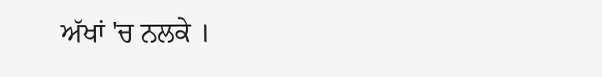ਅੱਖਾਂ 'ਚ ਨਲਕੇ ।